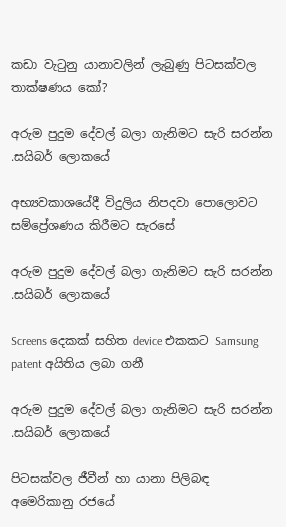කඩා වැටුනු යානාවලින් ලැබුණු පිටසක්වල තාක්ෂණය කෝ?

අරුම පුදුම දේවල් බලා ගැනිමට සැරි සරන්න .සයිබර් ලොකයේ

අභ්‍යවකාශයේදී විදුලිය නිපදවා පොලොවට සම්ප්‍රේශණය කිරීමට සැරසේ

අරුම පුදුම දේවල් බලා ගැනිමට සැරි සරන්න .සයිබර් ලොකයේ

Screens දෙකක් සහිත device එකකට Samsung patent අයිතිය ලබා ගනී

අරුම පුදුම දේවල් බලා ගැනිමට සැරි සරන්න .සයිබර් ලොකයේ

පිටසක්වල ජීවීන් හා යානා පිලිබඳ අමෙරිකානු රජයේ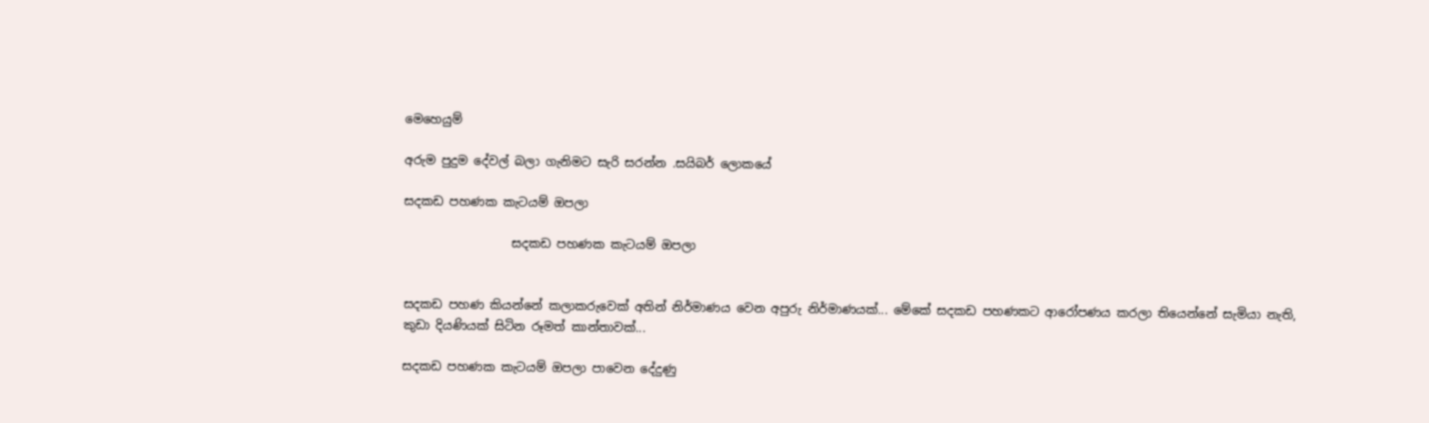මෙහෙයුම්

අරුම පුදුම දේවල් බලා ගැනිමට සැරි සරන්න .සයිබර් ලොකයේ

සදකඩ පහණක කැටයම් ඔපලා

                  සදකඩ පහණක කැටයම් ඔපලා


සදකඩ පහණ කියන්නේ කලාකරුවෙක් අතින් නිර්මාණය වෙන අපුරු නිර්මාණයක්... මේකේ සදකඩ පහණකට ආරෝපණය කරලා තියෙන්නේ සැමියා නැති, කුඩා දියණියක් සිටින රූමත් කාන්තාවක්...

සදකඩ පහණක කැටයම් ඔපලා පාවෙන දේදුණු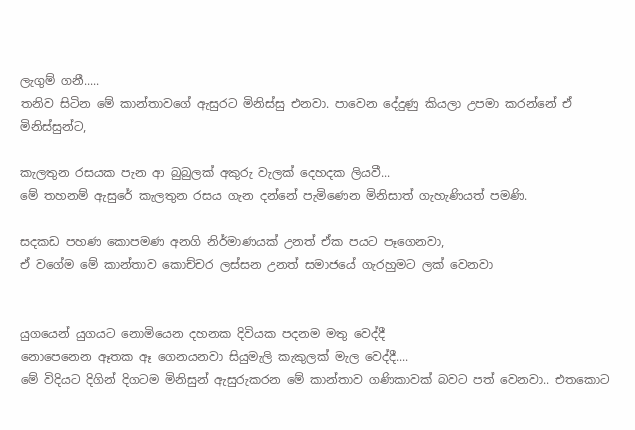ලැගුම් ගනී.....
තනිව සිටින මේ කාන්තාවගේ ඇසුරට මිනිස්සු එනවා. පාවෙන දේදුණු කියලා උපමා කරන්නේ ඒ මිනිස්සුන්ට,

කැලතුන රසයක පැන ආ බුබුලක් අකුරු වැලක් දෙහදක ලියවී...
මේ තහනම් ඇසුරේ කැලතුන රසය ගැන දන්නේ පැමිණෙන මිනිසාත් ගැහැණියත් පමණි.

සදකඩ පහණ කොපමණ අනගි නිර්මාණයක් උනත් ඒක පයට පෑගෙනවා,
ඒ වගේම මේ කාන්තාව කොච්චර ලස්සන උනත් සමාජයේ ගැරහුමට ලක් වෙනවා


යුගයෙන් යුගයට නොමියෙන දහනක දිවියක පදනම මතු වෙද්දී
නොපෙනෙන ඈතක ඈ ගෙනයනවා සියුමැලි කැකුලක් මැල වෙද්දී....
මේ විදියට දිගින් දිගටම මිනිසුන් ඇසුරුකරන මේ කාන්තාව ගණිකාවක් බවට පත් වෙනවා.. එතකොට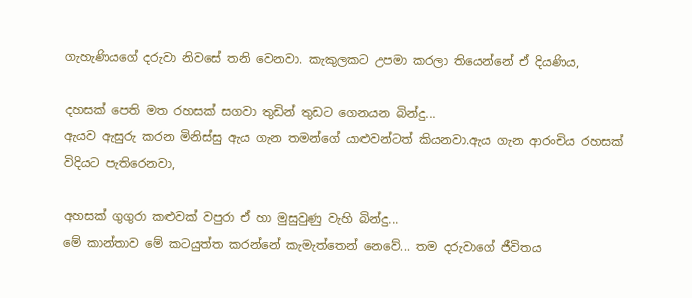ගැහැණියගේ දරුවා නිවසේ තනි වෙනවා. කැකුලකට උපමා කරලා තියෙන්නේ ඒ දියණිය,

දහසක් පෙති මත රහසක් සගවා තුඩින් තුඩට ගෙනයන බින්දු...
ඇයව ඇසුරු කරන මිනිස්සු ඇය ගැන තමන්ගේ යාළුවන්ටත් කියනවා.ඇය ගැන ආරංචිය රහසක් විදියට පැතිරෙනවා,

අහසක් ගුගුරා කළුවක් වපුරා ඒ හා මුසුවුණු වැහි බින්දු...
මේ කාන්තාව මේ කටයුත්ත කරන්නේ කැමැත්තෙන් නෙවේ... තම දරුවාගේ ජීවිතය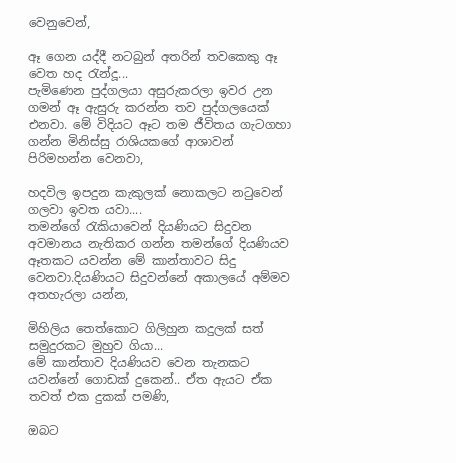වෙනුවෙන්,

ඈ ගෙන යද්දී නටබුන් අතරින් තවකෙකු ඈ වෙත හද රැන්දූ...
පැමිණෙන පුද්ගලයා අසුරුකරලා ඉවර උන ගමන් ඈ ඇසුරු කරන්න තව පුද්ගලයෙක් එනවා. මේ විදියට ඈට තම ජීවිතය ගැටගහා ගන්න මිනිස්සු රාශියකගේ ආශාවන් පිරිමහන්න වෙනවා,

හදවිල ඉපදුන කැකුලක් නොකලට නටුවෙන් ගලවා ඉවත යවා....
තමන්ගේ රැකියාවෙන් දියණියට සිදුවන අවමානය නැතිකර ගන්න තමන්ගේ දියණියව ඈතකට යවන්න මේ කාන්තාවට සිදු වෙනවා.දියණියට සිදුවන්නේ අකාලයේ අම්මව අතහැරලා යන්න,

මිහිලිය තෙත්කොට ගිලිහුන කදුලක් සත් සමුදුරකට මුහුව ගියා...
මේ කාන්තාව දියණියව වෙන තැනකට යවන්නේ ගොඩක් දුකෙන්.. ඒත ඇයට ඒක තවත් එක දුකක් පමණි,

ඔබට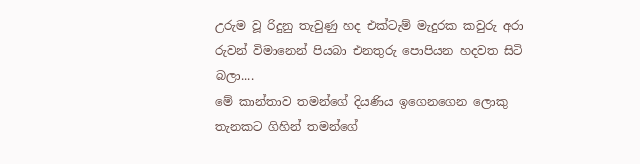උරුම වූ රිදුනු තැවුණු හද එක්ටැම් මැදුරක කවුරු අරා
රුවන් විමානෙන් පියබා එනතුරු පොපියන හදවත සිටි බලා....
මේ කාන්තාව තමන්ගේ දියණිය ඉගෙනගෙන ලොකු තැනකට ගිහින් තමන්ගේ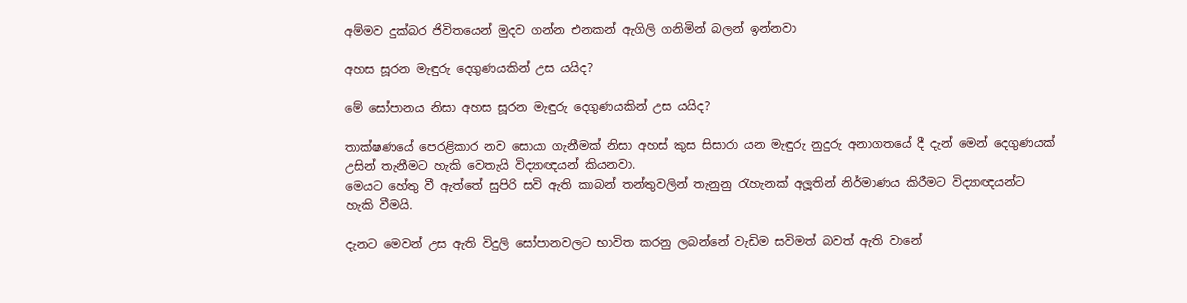අම්මව දුක්බර ජිවිතයෙන් මුදව ගන්න එනකන් ඇගිලි ගනිමින් බලන් ඉන්නවා

අහස සූරන මැඳුරු දෙගුණයකින් උස යයිද?

මේ සෝපානය නිසා අහස සූරන මැඳුරු දෙගුණයකින් උස යයිද?

තාක්ෂණයේ පෙරළිකාර නව සොයා ගැනීමක් නිසා අහස් කුස සිසාරා යන මැඳුරු නුදුරු අනාගතයේ දී දැන් මෙන් දෙගුණයක් උසින් තැනීමට හැකි වෙතැයි විද්‍යාඥයන් කියනවා.
මෙයට හේතු වී ඇත්තේ සුපිරි සවි ඇති කාබන් තන්තුවලින් තැනුනු රැහැනක් අලූතින් නිර්මාණය කිරීමට විද්‍යාඥයන්ට හැකි වීමයි.

දැනට මෙවන් උස ඇති විදුලි සෝපානවලට භාවිත කරනු ලබන්නේ වැඩිම සවිමත් බවත් ඇති වානේ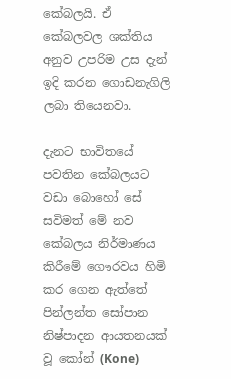කේබලයි. ඒ කේබලවල ශක්තිය අනුව උපරිම උස දැන් ඉදි කරන ගොඩනැගිලි ලබා තියෙනවා.

දැනට භාවිතයේ පවතින කේබලයට වඩා බොහෝ සේ සවිමත් මේ නව කේබලය නිර්මාණය කිරීමේ ගෞරවය හිමි කර ගෙන ඇත්තේ පින්ලන්ත සෝපාන නිෂ්පාදන ආයතනයක් වූ කෝන් (Kone)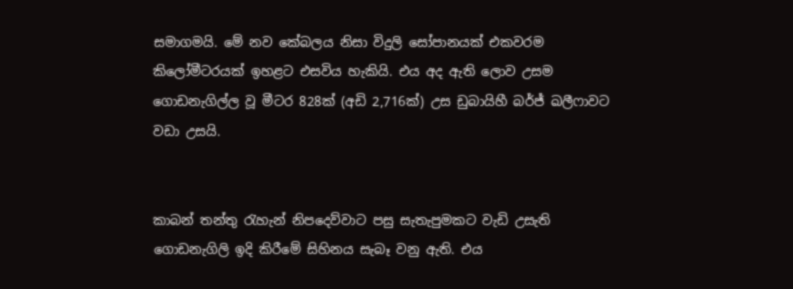සමාගමයි. මේ නව කේබලය නිසා විදුලි සෝපානයක් එකවරම කිලෝමීටරයක් ඉහළට එසවිය හැකියි. එය අද ඇති ලොව උසම ගොඩනැගිල්ල වූ මීටර 828ක් (අඩි 2,716ක්) උස ඩුබායිහී බර්ජ් ඛලීෆාවට වඩා උසයි.


කාබන් තන්තු රැහැන් නිපදෙව්වාට පසු සැතැපුමකට වැඩි උසැති ගොඩනැගිලි ඉදි කිරීමේ සිහිනය සැබෑ වනු ඇති. එය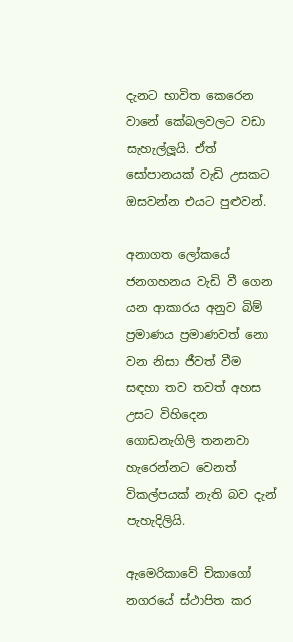දැනට භාවිත කෙරෙන වානේ කේබලවලට වඩා සැහැල්ලූයි. ඒත් සෝපානයක් වැඩි උසකට ඔසවන්න එයට පුළුවන්.

අනාගත ලෝකයේ ජනගහනය වැඩි වී ගෙන යන ආකාරය අනුව බිම් ප්‍රමාණය ප්‍රමාණවත් නො වන නිසා ජීවත් වීම සඳහා තව තවත් අහස උසට විහිදෙන ගොඩනැගිලි තනනවා හැරෙන්නට වෙනත් විකල්පයක් නැති බව දැන් පැහැදිලියි.

ඇමෙරිකාවේ චිකාගෝ නගරයේ ස්ථාපිත කර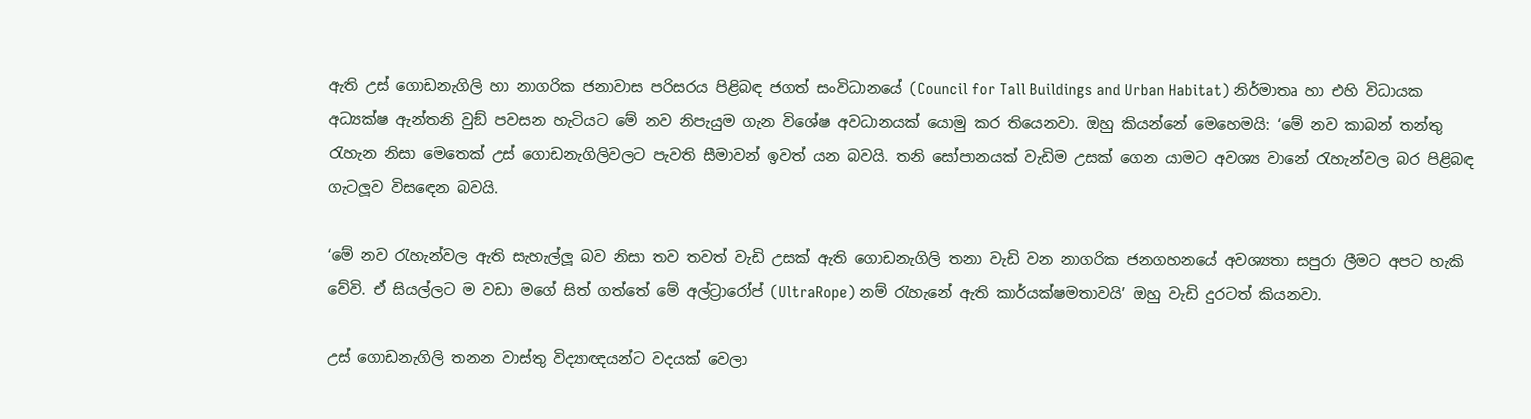ඇති උස් ගොඩනැගිලි හා නාගරික ජනාවාස පරිසරය පිළිබඳ ජගත් සංවිධානයේ (Council for Tall Buildings and Urban Habitat) නිර්මාතෘ හා එහි විධායක අධ්‍යක්ෂ ඇන්තනි වුඞ් පවසන හැටියට මේ නව නිපැයුම ගැන විශේෂ අවධානයක් යොමු කර තියෙනවා. ඔහු කියන්නේ මෙහෙමයි: ‘මේ නව කාබන් තන්තු රැහැන නිසා මෙතෙක් උස් ගොඩනැගිලිවලට පැවති සීමාවන් ඉවත් යන බවයි. තනි සෝපානයක් වැඩිම උසක් ගෙන යාමට අවශ්‍ය වානේ රැහැන්වල බර පිළිබඳ ගැටලූව විසඳෙන බවයි.

‘මේ නව රැහැන්වල ඇති සැහැල්ලූ බව නිසා තව තවත් වැඩි උසක් ඇති ගොඩනැගිලි තනා වැඩි වන නාගරික ජනගහනයේ අවශ්‍යතා සපුරා ලීමට අපට හැකි වේවි. ඒ සියල්ලට ම වඩා මගේ සිත් ගත්තේ මේ අල්ට්‍රාරෝප් (UltraRope) නම් රැහැනේ ඇති කාර්යක්ෂමතාවයි’ ඔහු වැඩි දුරටත් කියනවා.

උස් ගොඩනැගිලි තනන වාස්තු විද්‍යාඥයන්ට වදයක් වෙලා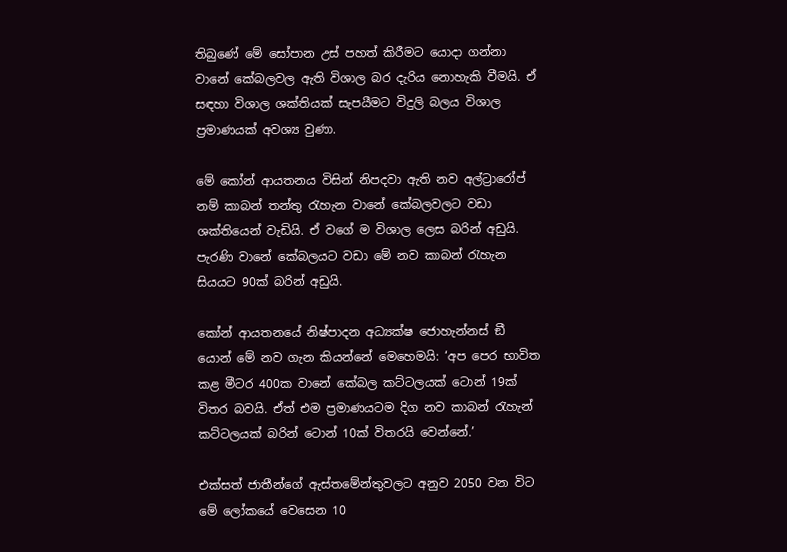තිබුණේ මේ සෝපාන උස් පහත් කිරීමට යොදා ගන්නා වානේ කේබලවල ඇති විශාල බර දැරිය නොහැකි වීමයි. ඒ සඳහා විශාල ශක්තියක් සැපයීමට විදුලි බලය විශාල ප්‍රමාණයක් අවශ්‍ය වුණා.

මේ කෝන් ආයතනය විසින් නිපදවා ඇති නව අල්ට්‍රාරෝප් නම් කාබන් තන්තු රැහැන වානේ කේබලවලට වඩා ශක්තියෙන් වැඩියි. ඒ වගේ ම විශාල ලෙස බරින් අඩුයි. පැරණි වානේ කේබලයට වඩා මේ නව කාබන් රැහැන සියයට 90ක් බරින් අඩුයි.

කෝන් ආයතනයේ නිෂ්පාදන අධ්‍යක්ෂ ජොහැන්නස් ඞී යොන් මේ නව ගැන කියන්නේ මෙහෙමයි: ‘අප පෙර භාවිත කළ මීටර 400ක වානේ කේබල කට්ටලයක් ටොන් 19ක් විතර බවයි. ඒත් එම ප්‍රමාණයටම දිග නව කාබන් රැහැන් කට්ටලයක් බරින් ටොන් 10ක් විතරයි වෙන්නේ.’

එක්සත් ජාතීන්ගේ ඇස්තමේන්තුවලට අනුව 2050 වන විට මේ ලෝකයේ වෙසෙන 10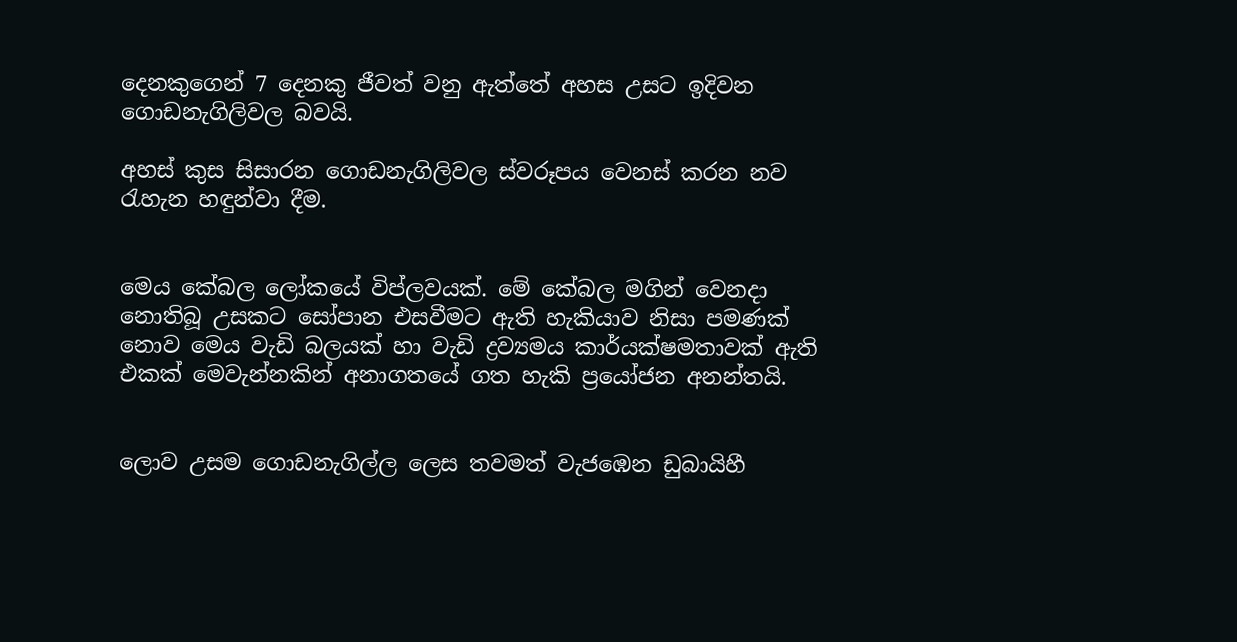දෙනකුගෙන් 7 දෙනකු ජීවත් වනු ඇත්තේ අහස උසට ඉදිවන ගොඩනැගිලිවල බවයි.

අහස් කුස සිසාරන ගොඩනැගිලිවල ස්වරූපය වෙනස් කරන නව රැහැන හඳුන්වා දීම.


මෙය කේබල ලෝකයේ විප්ලවයක්. මේ කේබල මගින් වෙනදා නොතිබූ උසකට සෝපාන එසවීමට ඇති හැකියාව නිසා පමණක් නොව මෙය වැඩි බලයක් හා වැඩි ද්‍රව්‍යමය කාර්යක්ෂමතාවක් ඇති එකක් මෙවැන්නකින් අනාගතයේ ගත හැකි ප්‍රයෝජන අනන්තයි.


ලොව උසම ගොඩනැගිල්ල ලෙස තවමත් වැජඹෙන ඩුබායිහී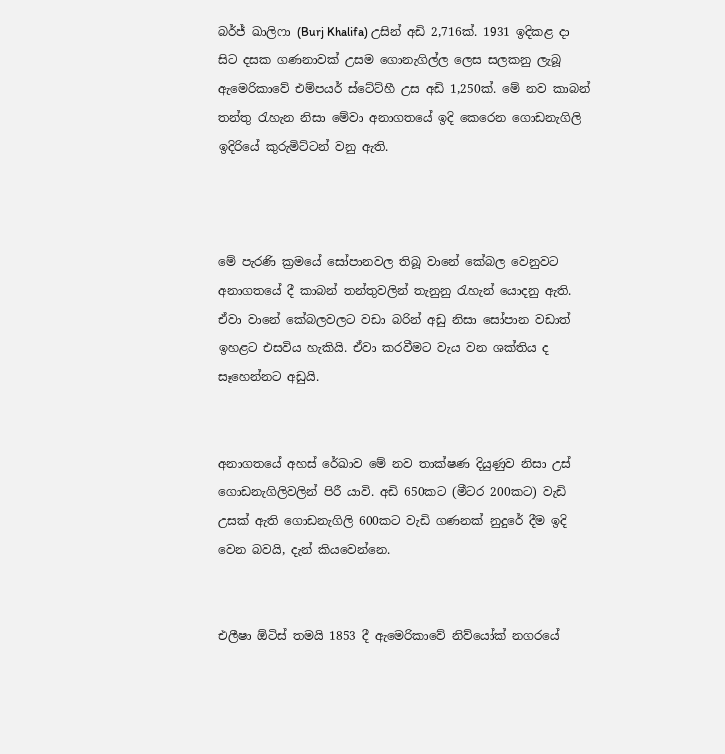බර්ජ් ඛාලිෆා (Burj Khalifa) උසින් අඩි 2,716ක්. 1931 ඉදිකළ දා සිට දසක ගණනාවක් උසම ගොනැගිල්ල ලෙස සලකනු ලැබූ ඇමෙරිකාවේ එම්පයර් ස්ටේට්හී උස අඩි 1,250ක්. මේ නව කාබන් තන්තු රැහැන නිසා මේවා අනාගතයේ ඉදි කෙරෙන ගොඩනැගිලි ඉදිරියේ කුරුමිට්ටන් වනු ඇති.



මේ පැරණි ක්‍රමයේ සෝපානවල තිබූ වානේ කේබල වෙනුවට අනාගතයේ දී කාබන් තන්තුවලින් තැනුනු රැහැන් යොදනු ඇති. ඒවා වානේ කේබලවලට වඩා බරින් අඩු නිසා සෝපාන වඩාත් ඉහළට එසවිය හැකියි. ඒවා කරවීමට වැය වන ශක්තිය ද සෑහෙන්නට අඩුයි.


අනාගතයේ අහස් රේඛාව මේ නව තාක්ෂණ දියුණුව නිසා උස් ගොඩනැගිලිවලින් පිරී යාවි. අඩි 650කට (මීටර 200කට) වැඩි උසක් ඇති ගොඩනැගිලි 600කට වැඩි ගණනක් නුදුරේ දීම ඉදි වෙන බවයි, දැන් කියවෙන්නෙ.


එලීෂා ඕටිස් තමයි 1853 දී ඇමෙරිකාවේ නිව්යෝක් නගරයේ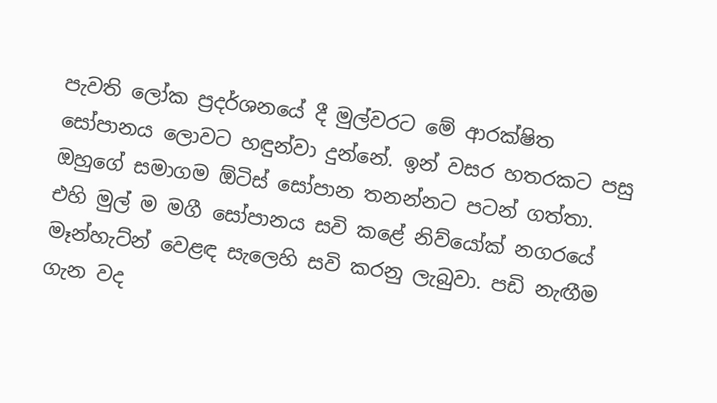පැවති ලෝක ප්‍රදර්ශනයේ දී මුල්වරට මේ ආරක්ෂිත සෝපානය ලොවට හඳුන්වා දුන්නේ. ඉන් වසර හතරකට පසු ඔහුගේ සමාගම ඕටිස් සෝපාන තනන්නට පටන් ගත්තා. එහි මුල් ම මගී සෝපානය සවි කළේ නිව්යෝක් නගරයේ මෑන්හැට්න් වෙළඳ සැලෙහි සවි කරනු ලැබුවා. පඩි නැඟීම ගැන වද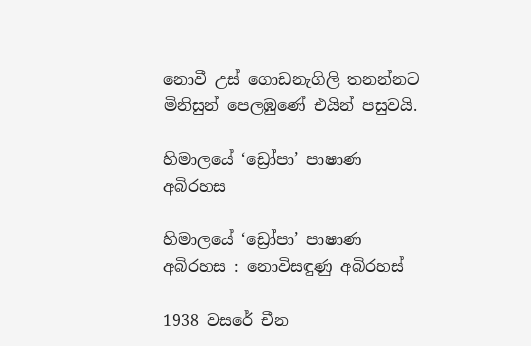නොවී උස් ගොඩනැගිලි තනන්නට මිනිසුන් පෙලඹුණේ එයින් පසුවයි.

හිමාලයේ ‘ඩ්‍රෝපා’ පාෂාණ අබිරහස

හිමාලයේ ‘ඩ්‍රෝපා’ පාෂාණ අබිරහස : නොවිසඳුණු අබිරහස්

1938 වසරේ චීන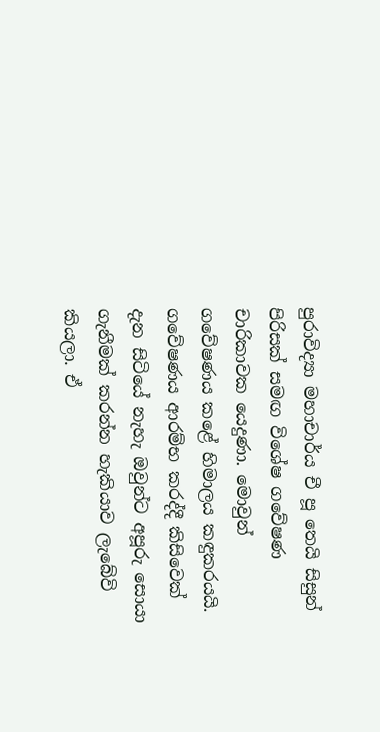පුරාවිද්‍යා මහාචාර්ය චී පූ තෙයි සිසුන් පිරිසක් සමඟ විශේෂ ගවේෂණ චාරිකාවක යෙදුණා. මොවුන් ගවේෂණය කළේ හිමාලය කඳුකරයයි. ගවේෂණය ආරම්භ කරද්දී කිසිවෙක් දැන සිටියේ නැහැ ඔවුන්ට අපූරු සොයා ගැනීමක් කරන්න හැකියාව ලැබේවි කියලා. ඒ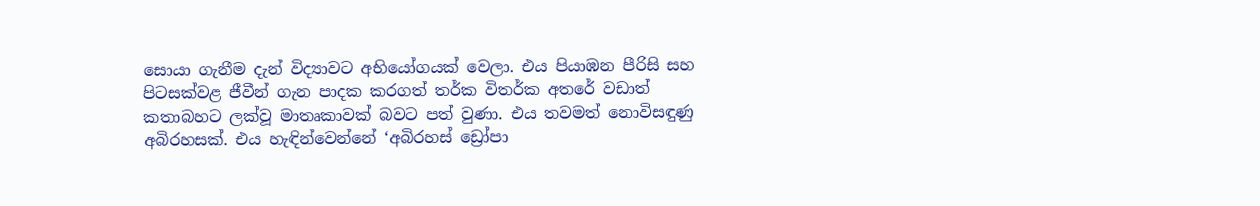සොයා ගැනීම දැන් විද්‍යාවට අභියෝගයක් වෙලා. එය පියාඹන පීරිසි සහ පිටසක්වළ ජීවීන් ගැන පාදක කරගත් තර්ක විතර්ක අතරේ වඩාත් කතාබහට ලක්වූ මාතෘකාවක් බවට පත් වුණා. එය තවමත් නොවිසඳුණු අබිරහසක්. එය හැඳින්වෙන්නේ ‘අබිරහස් ඩ්‍රෝපා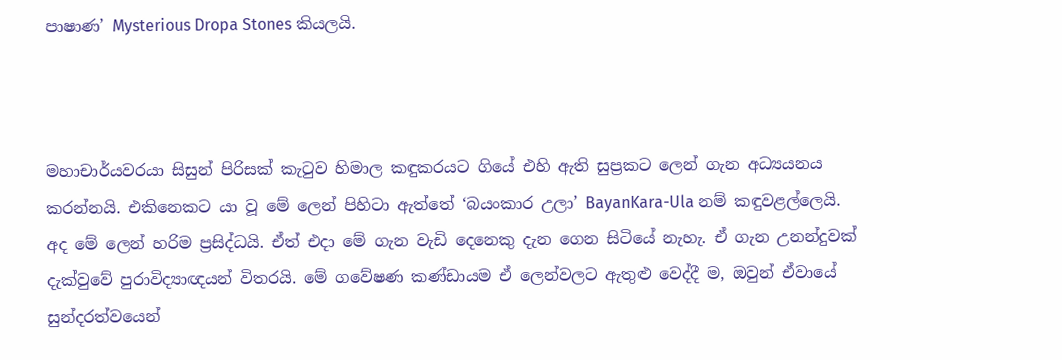පාෂාණ’ Mysterious Dropa Stones කියලයි.



මහාචාර්යවරයා සිසුන් පිරිසක් කැටුව හිමාල කඳුකරයට ගියේ එහි ඇති සුප්‍රකට ලෙන් ගැන අධ්‍යයනය කරන්නයි. එකිනෙකට යා වූ මේ ලෙන් පිහිටා ඇත්තේ ‘බයංකාර උලා’ BayanKara-Ula නම් කඳුවළල්ලෙයි. අද මේ ලෙන් හරිම ප්‍රසිද්ධයි. ඒත් එදා මේ ගැන වැඩි දෙනෙකු දැන ගෙන සිටියේ නැහැ. ඒ ගැන උනන්දුවක් දැක්වුවේ පුරාවිද්‍යාඥයන් විතරයි. මේ ගවේෂණ කණ්ඩායම ඒ ලෙන්වලට ඇතුළු වෙද්දී ම, ඔවුන් ඒවායේ සුන්දරත්වයෙන්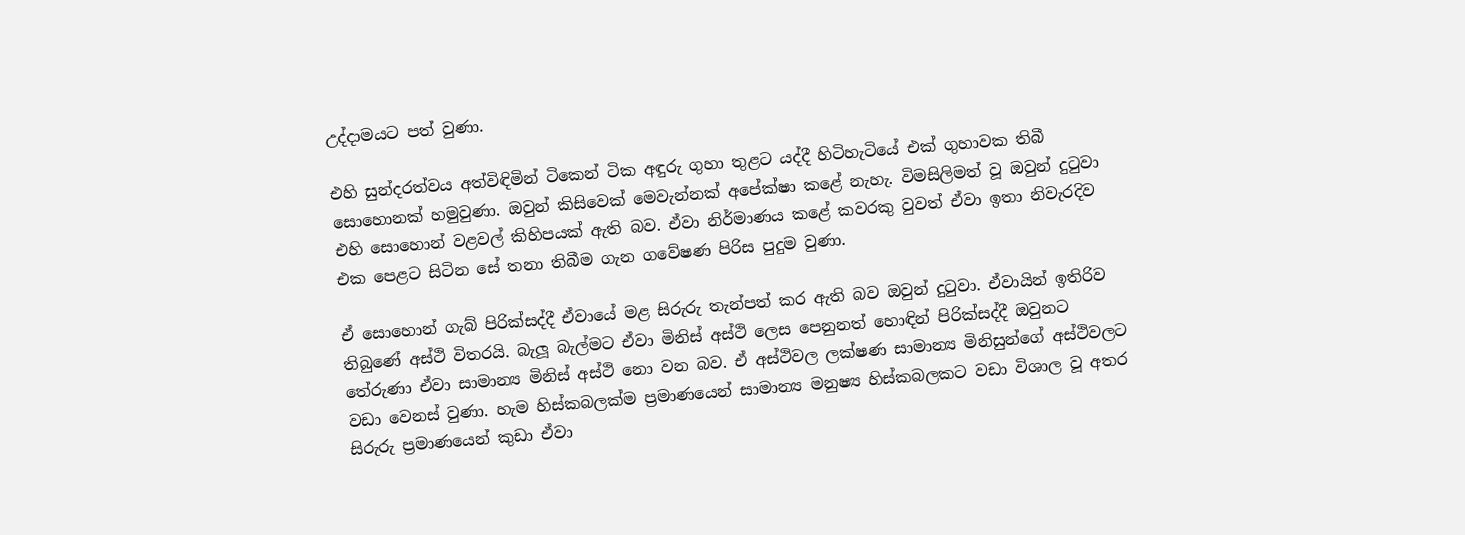උද්දාමයට පත් වුණා.

එහි සුන්දරත්වය අත්විඳිමින් ටිකෙන් ටික අඳුරු ගුහා තුළට යද්දී හිටිහැටියේ එක් ගුහාවක තිබී සොහොනක් හමුවුණා. ඔවුන් කිසිවෙක් මෙවැන්නක් අපේක්ෂා කළේ නැහැ. විමසිලිමත් වූ ඔවුන් දුටුවා එහි සොහොන් වළවල් කිහිපයක් ඇති බව. ඒවා නිර්මාණය කළේ කවරකු වුවත් ඒවා ඉතා නිවැරදිව එක පෙළට සිටින සේ තනා තිබීම ගැන ගවේෂණ පිරිස පුදුම වුණා.

ඒ සොහොන් ගැබ් පිරික්සද්දී ඒවායේ මළ සිරුරු තැන්පත් කර ඇති බව ඔවුන් දුටුවා. ඒවායින් ඉතිරිව තිබුණේ අස්ථි විතරයි. බැලූ බැල්මට ඒවා මිනිස් අස්ථි ලෙස පෙනුනත් හොඳින් පිරික්සද්දී ඔවුනට තේරුණා ඒවා සාමාන්‍ය මිනිස් අස්ථි නො වන බව. ඒ අස්ථිවල ලක්ෂණ සාමාන්‍ය මිනිසුන්ගේ අස්ථිවලට වඩා වෙනස් වුණා. හැම හිස්කබලක්ම ප්‍රමාණයෙන් සාමාන්‍ය මනුෂ්‍ය හිස්කබලකට වඩා විශාල වූ අතර සිරුරු ප්‍රමාණයෙන් කුඩා ඒවා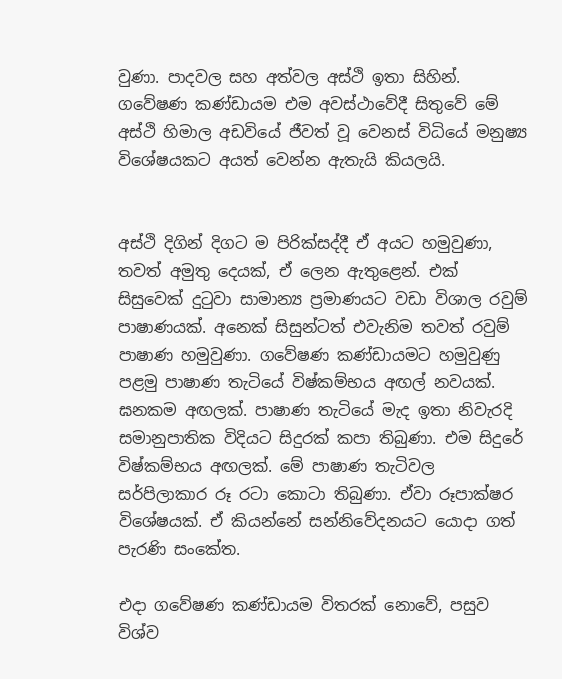වුණා. පාදවල සහ අත්වල අස්ථි ඉතා සිහින්. ගවේෂණ කණ්ඩායම එම අවස්ථාවේදී සිතුවේ මේ අස්ථි හිමාල අඩවියේ ජීවත් වූ වෙනස් විධියේ මනුෂ්‍ය විශේෂයකට අයත් වෙන්න ඇතැයි කියලයි.


අස්ථි දිගින් දිගට ම පිරික්සද්දී ඒ අයට හමුවුණා, තවත් අමුතු දෙයක්, ඒ ලෙන ඇතුළෙන්. එක් සිසුවෙක් දුටුවා සාමාන්‍ය ප්‍රමාණයට වඩා විශාල රවුම් පාෂාණයක්. අනෙක් සිසුන්ටත් එවැනිම තවත් රවුම් පාෂාණ හමුවුණා. ගවේෂණ කණ්ඩායමට හමුවුණු පළමු පාෂාණ තැටියේ විෂ්කම්භය අඟල් නවයක්. ඝනකම අඟලක්. පාෂාණ තැටියේ මැද ඉතා නිවැරදි සමානුපාතික විදියට සිදුරක් කපා තිබුණා. එම සිදුරේ විෂ්කම්භය අඟලක්. මේ පාෂාණ තැටිවල සර්පිලාකාර රූ රටා කොටා තිබුණා. ඒවා රූපාක්ෂර විශේෂයක්. ඒ කියන්නේ සන්නිවේදනයට යොදා ගත් පැරණි සංකේත.

එදා ගවේෂණ කණ්ඩායම විතරක් නොවේ, පසුව විශ්ව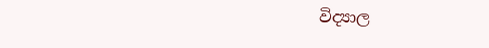විද්‍යාල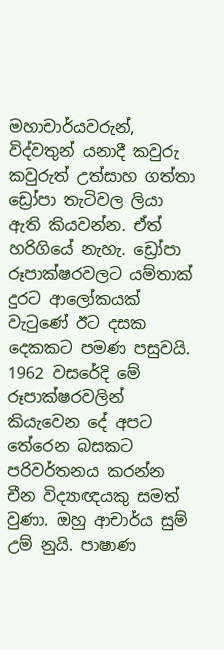මහාචාර්යවරුන්, විද්වතුන් යනාදී කවුරු කවුරුත් උත්සාහ ගත්තා ඩ්‍රෝපා තැටිවල ලියා ඇති කියවන්න. ඒත් හරිගියේ නැහැ. ඩ්‍රෝපා රූපාක්ෂරවලට යම්තාක් දුරට ආලෝකයක් වැටුණේ ඊට දසක දෙකකට පමණ පසුවයි. 1962 වසරේදි මේ රූපාක්ෂරවලින් කියැවෙන දේ අපට තේරෙන බසකට පරිවර්තනය කරන්න චීන විද්‍යාඥයකු සමත් වුණා. ඔහු ආචාර්ය සුම් උම් නුයි. පාෂාණ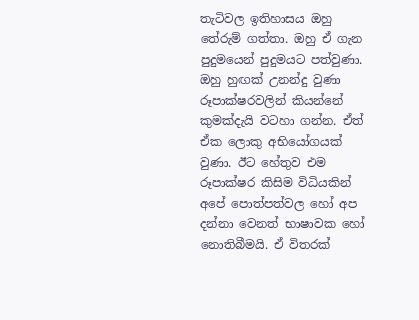තැටිවල ඉතිහාසය ඔහු තේරුම් ගත්තා. ඔහු ඒ ගැන පුදුමයෙන් පුදුමයට පත්වුණා. ඔහු හුඟක් උනන්දු වුණා රූපාක්ෂරවලින් කියන්නේ කුමක්දැයි වටහා ගන්න. ඒත් ඒක ලොකු අභියෝගයක් වුණා. ඊට හේතුව එම රූපාක්ෂර කිසිම විධියකින් අපේ පොත්පත්වල හෝ අප දන්නා වෙනත් භාෂාවක හෝ නොතිබීමයි. ඒ විතරක්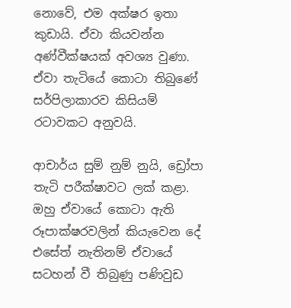නොවේ, එම අක්ෂර ඉතා කුඩායි. ඒවා කියවන්න අණ්වීක්ෂයක් අවශ්‍ය වුණා. ඒවා තැටියේ කොටා තිබුණේ සර්පිලාකාරව කිසියම් රටාවකට අනුවයි.

ආචාර්ය සුම් නුම් නුයි, ඩ්‍රෝපා තැටි පරීක්ෂාවට ලක් කළා. ඔහු ඒවායේ කොටා ඇති රූපාක්ෂරවලින් කියැවෙන දේ එසේත් නැතිනම් ඒවායේ සටහන් වී තිබුණු පණිවුඩ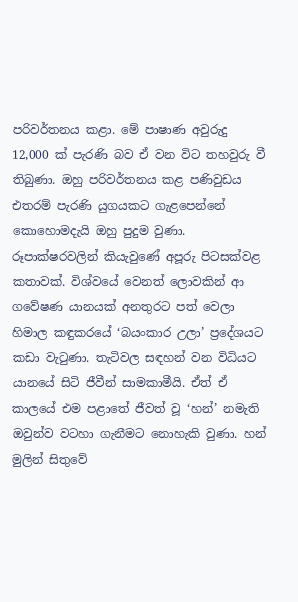පරිවර්තනය කළා. මේ පාෂාණ අවුරුදු 12,000 ක් පැරණි බව ඒ වන විට තහවුරු වී තිබුණා. ඔහු පරිවර්තනය කළ පණිවුඩය එතරම් පැරණි යුගයකට ගැළපෙන්නේ කොහොමදැයි ඔහු පුදුම වුණා. රූපාක්ෂරවලින් කියැවුණේ අපූරු පිටසක්වළ කතාවක්. විශ්වයේ වෙනත් ලොවකින් ආ ගවේෂණ යානයක් අනතුරට පත් වෙලා හිමාල කඳුකරයේ ‘බයංකාර උලා’ ප්‍රදේශයට කඩා වැටුණා. තැටිවල සඳහන් වන විධියට යානයේ සිටි ජීවීන් සාමකාමීයි. ඒත් ඒ කාලයේ එම පළාතේ ජීවත් වූ ‘හන්’ නමැති ඔවුන්ව වටහා ගැනීමට නොහැකි වුණා. හන් මුලින් සිතුවේ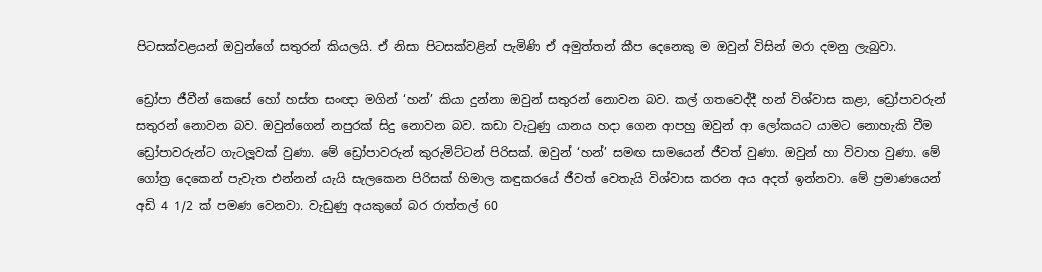පිටසක්වළයන් ඔවුන්ගේ සතුරන් කියලයි. ඒ නිසා පිටසක්වළින් පැමිණි ඒ අමුත්තන් කීප දෙනෙකු ම ඔවුන් විසින් මරා දමනු ලැබුවා.

ඩ්‍රෝපා ජීවීන් කෙසේ හෝ හස්ත සංඥා මගින් ‘හන්’ කියා දුන්නා ඔවුන් සතුරන් නොවන බව. කල් ගතවෙද්දී හන් විශ්වාස කළා, ඩ්‍රෝපාවරුන් සතුරන් නොවන බව. ඔවුන්ගෙන් නපුරක් සිදු නොවන බව. කඩා වැටුණු යානය හදා ගෙන ආපහු ඔවුන් ආ ලෝකයට යාමට නොහැකි වීම ඩ්‍රෝපාවරුන්ට ගැටලූවක් වුණා. මේ ඩ්‍රෝපාවරුන් කුරුමිට්ටන් පිරිසක්. ඔවුන් ‘හන්’ සමඟ සාමයෙන් ජීවත් වුණා. ඔවුන් හා විවාහ වුණා. මේ ගෝත්‍ර දෙකෙන් පැවැත එන්නන් යැයි සැලකෙන පිරිසක් හිමාල කඳුකරයේ ජීවත් වෙතැයි විශ්වාස කරන අය අදත් ඉන්නවා. මේ ප්‍රමාණයෙන් අඩි 4 1/2 ක් පමණ වෙනවා. වැඩුණු අයකුගේ බර රාත්තල් 60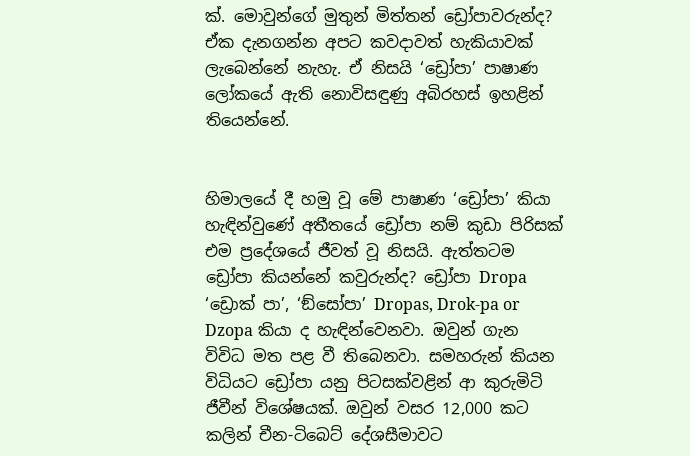ක්. මොවුන්ගේ මුතුන් මිත්තන් ඩ්‍රෝපාවරුන්ද? ඒක දැනගන්න අපට කවදාවත් හැකියාවක් ලැබෙන්නේ නැහැ. ඒ නිසයි ‘ඩ්‍රෝපා’ පාෂාණ ලෝකයේ ඇති නොවිසඳුණු අබිරහස් ඉහළින් තියෙන්නේ.


හිමාලයේ දී හමු වූ මේ පාෂාණ ‘ඩ්‍රෝපා’ කියා හැඳින්වුණේ අතීතයේ ඩ්‍රෝපා නම් කුඩා පිරිසක් එම ප්‍රදේශයේ ජීවත් වූ නිසයි. ඇත්තටම ඩ්‍රෝපා කියන්නේ කවුරුන්ද? ඩ්‍රෝපා Dropa ‘ඩ්‍රොක් පා’, ‘ඞ්සෝපා’ Dropas, Drok-pa or Dzopa කියා ද හැඳින්වෙනවා. ඔවුන් ගැන විවිධ මත පළ වී තිබෙනවා. සමහරුන් කියන විධියට ඩ්‍රෝපා යනු පිටසක්වළින් ආ කුරුමිටි ජීවීන් විශේෂයක්. ඔවුන් වසර 12,000 කට කලින් චීන-ටිබෙට් දේශසීමාවට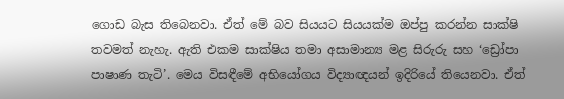ගොඩ බැස තිබෙනවා. ඒත් මේ බව සියයට සියයක්ම ඔප්පු කරන්න සාක්ෂි තවමත් නැහැ. ඇති එකම සාක්ෂිය තමා අසාමාන්‍ය මළ සිරුරු සහ ‘ඩ්‍රෝපා පාෂාණ තැටි’. මෙය විසඳීමේ අභියෝගය විද්‍යාඥයන් ඉදිරියේ තියෙනවා. ඒත්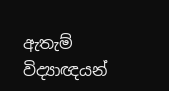ඇතැම් විද්‍යාඥයන්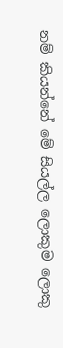නම් කියන්නේ මේ සියල්ල ලොකුම ලොකු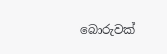බොරුවක්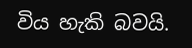විය හැකි බවයි.